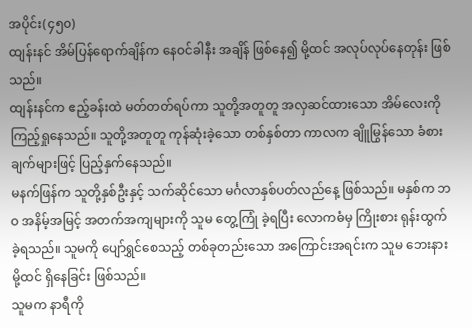အပိုင်း(၄၅၀)
ထျန်းနင် အိမ်ပြန်ရောက်ချိန်က နေဝင်ခါနီး အချိန် ဖြစ်နေ၍ မို့ထင် အလုပ်လုပ်နေတုန်း ဖြစ်သည်။
ထျန်းနင်က ဧည့်ခန်းထဲ မတ်တတ်ရပ်ကာ သူတို့အတူတူ အလှဆင်ထားသော အိမ်လေးကို ကြည့်ရှုနေသည်။ သူတို့အတူတူ ကုန်ဆုံးခဲ့သော တစ်နှစ်တာ ကာလက ချိူမြွန်သော ခံစားချက်များဖြင့် ပြည့်နှက်နေသည်။
မနက်ဖြန်က သူတို့နှစ်ဦးနှင့် သက်ဆိုင်သော မင်္ဂလာနှစ်ပတ်လည်နေ့ ဖြစ်သည်။ မနှစ်က ဘဝ အနိမ့်အမြင့် အတက်အကျများကို သူမ တွေ့ကြုံ ခဲ့ရပြီး လောကဓံမှ ကြိုးစား ရုန်းထွက်ခဲ့ရသည်။ သူမကို ပျော်ရွှင်စေသည့် တစ်ခုတည်းသော အကြောင်းအရင်းက သူမ ဘေးနား မို့ထင် ရှိနေခြင်း ဖြစ်သည်။
သူမက နာရီကို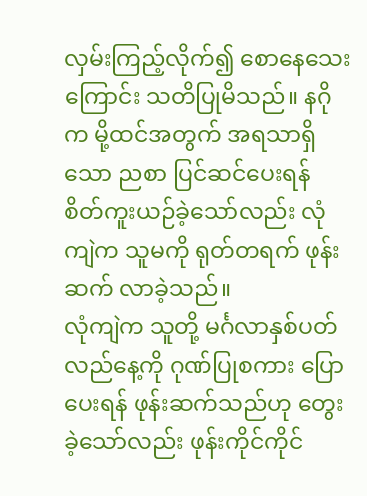လှမ်းကြည့်လိုက်၍ စောနေသေးကြောင်း သတိပြုမိသည်။ နဂိုက မို့ထင်အတွက် အရသာရှိသော ညစာ ပြင်ဆင်ပေးရန် စိတ်ကူးယဉ်ခဲ့သော်လည်း လုံကျဲက သူမကို ရုတ်တရက် ဖုန်းဆက် လာခဲ့သည်။
လုံကျဲက သူတို့ မင်္ဂလာနှစ်ပတ်လည်နေ့ကို ဂုဏ်ပြုစကား ပြောပေးရန် ဖုန်းဆက်သည်ဟု တွေးခဲ့သော်လည်း ဖုန်းကိုင်ကိုင်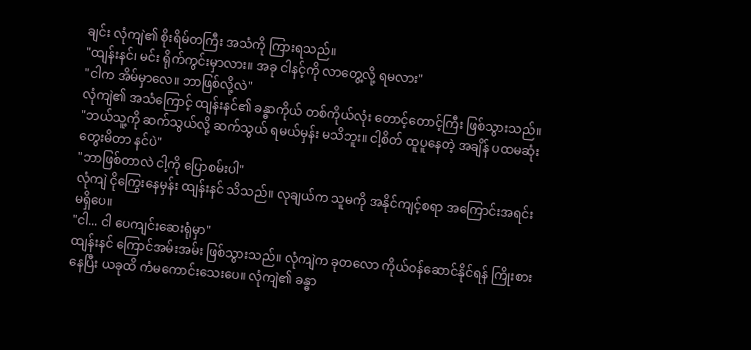ချင်း လုံကျဲ၏ စိုးရိမ်တကြီး အသံကို ကြားရသည်။
"ထျန်းနင်၊ မင်း ရိုက်ကွင်းမှာလား။ အခု ငါနင့်ကို လာတွေ့လို့ ရမလား"
"ငါက အိမ်မှာလေ။ ဘာဖြစ်လို့လဲ"
လုံကျဲ၏ အသံကြောင့် ထျန်းနင်၏ ခန္ဓာကိုယ် တစ်ကိုယ်လုံး တောင့်တောင့်ကြီး ဖြစ်သွားသည်။
"ဘယ်သူ့ကို ဆက်သွယ်လို့ ဆက်သွယ် ရမယ်မှန်း မသိဘူး။ ငါ့စိတ် ထူပူနေတဲ့ အချိန် ပထမဆုံး တွေးမိတာ နင်ပဲ"
"ဘာဖြစ်တာလဲ ငါ့ကို ပြောစမ်းပါ"
လုံကျဲ ငိုကြွေးနေမှန်း ထျန်းနင် သိသည်။ လုချယ်က သူမကို အနိုင်ကျင့်စရာ အကြောင်းအရင်း မရှိပေ။
"ငါ... ငါ ပေကျင်းဆေးရုံမှာ"
ထျန်းနင် ကြောင်အမ်းအမ်း ဖြစ်သွားသည်။ လုံကျဲက ခုတလော ကိုယ်ဝန်ဆောင်နိုင်ရန် ကြိုးစားနေပြီး ယခုထိ ကံမကောင်းသေးပေ။ လုံကျဲ၏ ခန္ဓာ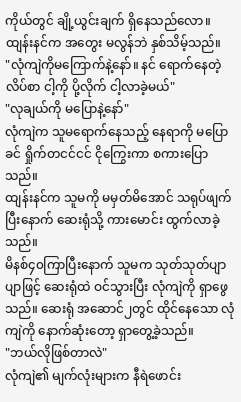ကိုယ်တွင် ချို့ယွင်းချက် ရှိနေသည်လော။ ထျန်းနင်က အတွေး မလွန်ဘဲ နှစ်သိမ့်သည်။
"လုံကျဲကိုမကြောက်နဲ့နော်။ နင် ရောက်နေတဲ့ လိပ်စာ ငါ့ကို ပို့လိုက် ငါ့လာခဲ့မယ်"
"လုချယ်ကို မပြောနဲ့နော်"
လုံကျဲက သူမရောက်နေသည့် နေရာကို မပြောခင် ရှိုက်တငင်ငင် ငိုကြွေးကာ စကားပြောသည်။
ထျန်းနင်က သူမကို မမှတ်မိအောင် သရုပ်ဖျက်ပြီးနောက် ဆေးရုံသို့ ကားမောင်း ထွက်လာခဲ့သည်။
မိနစ်၄၀ကြာပြီးနောက် သူမက သုတ်သုတ်ပျာပျာဖြင့် ဆေးရုံထဲ ဝင်သွားပြီး လုံကျဲကို ရှာဖွေသည်။ ဆေးရုံ အဆောင်၂တွင် ထိုင်နေသော လုံကျဲကို နောက်ဆုံးတော့ ရှာတွေ့ခဲ့သည်။
"ဘယ်လိုဖြစ်တာလဲ"
လုံကျဲ၏ မျက်လုံးများက နီရဲဖောင်း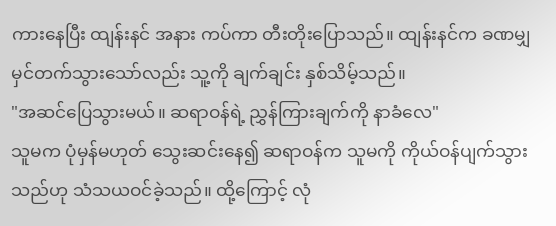ကားနေပြီး ထျန်းနင် အနား ကပ်ကာ တီးတိုးပြောသည်။ ထျန်းနင်က ခဏမျှ မှင်တက်သွားသော်လည်း သူ့ကို ချက်ချင်း နှစ်သိမ့်သည်။
"အဆင်ပြေသွားမယ်။ ဆရာဝန်ရဲ့ ညွှန်ကြားချက်ကို နာခံလေ"
သူမက ပုံမှန်မဟုတ် သွေးဆင်းနေ၍ ဆရာဝန်က သူမကို ကိုယ်ဝန်ပျက်သွားသည်ဟု သံသယဝင်ခဲ့သည်။ ထို့ကြောင့် လုံ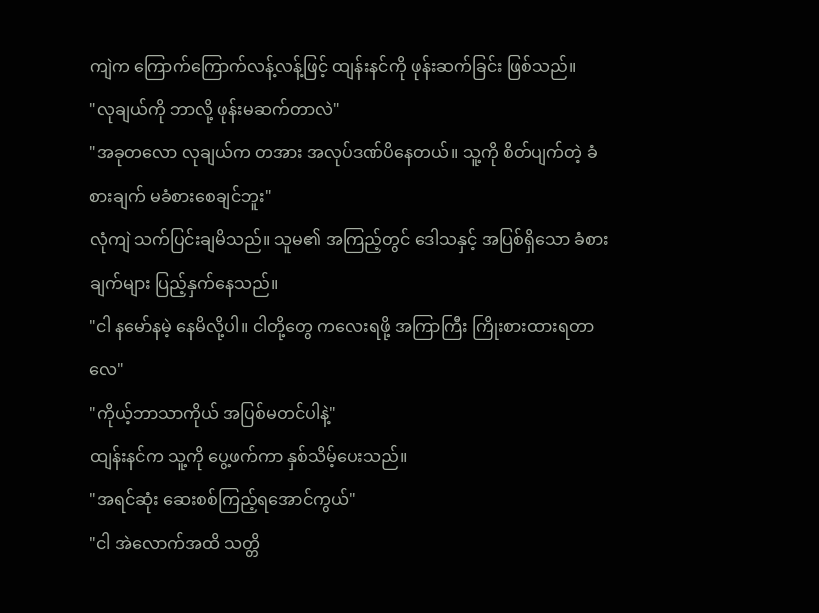ကျဲက ကြောက်ကြောက်လန့်လန့်ဖြင့် ထျန်းနင်ကို ဖုန်းဆက်ခြင်း ဖြစ်သည်။
"လုချယ်ကို ဘာလို့ ဖုန်းမဆက်တာလဲ"
"အခုတလော လုချယ်က တအား အလုပ်ဒဏ်ပိနေတယ်။ သူ့ကို စိတ်ပျက်တဲ့ ခံစားချက် မခံစားစေချင်ဘူး"
လုံကျဲ သက်ပြင်းချမိသည်။ သူမ၏ အကြည့်တွင် ဒေါသနှင့် အပြစ်ရှိသော ခံစားချက်များ ပြည့်နှက်နေသည်။
"ငါ နမော်နမဲ့ နေမိလို့ပါ။ ငါတို့တွေ ကလေးရဖို့ အကြာကြီး ကြိုးစားထားရတာလေ"
"ကိုယ့်ဘာသာကိုယ် အပြစ်မတင်ပါနဲ့"
ထျန်းနင်က သူ့ကို ပွေ့ဖက်ကာ နှစ်သိမ့်ပေးသည်။
"အရင်ဆုံး ဆေးစစ်ကြည့်ရအောင်ကွယ်"
"ငါ အဲလောက်အထိ သတ္တိ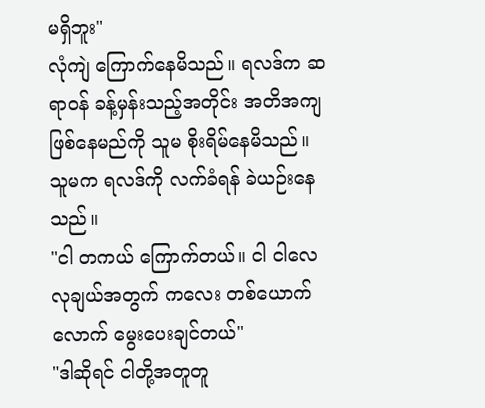မရှိဘူး"
လုံကျဲ ကြောက်နေမိသည်။ ရလဒ်က ဆရာဝန် ခန့်မှန်းသည့်အတိုင်း အတိအကျ ဖြစ်နေမည်ကို သူမ စိုးရိမ်နေမိသည်။
သူမက ရလဒ်ကို လက်ခံရန် ခဲယဉ်းနေသည်။
"ငါ တကယ် ကြောက်တယ်။ ငါ ငါလေ လုချယ်အတွက် ကလေး တစ်ယောက်လောက် မွေးပေးချင်တယ်"
"ဒါဆိုရင် ငါတို့အတူတူ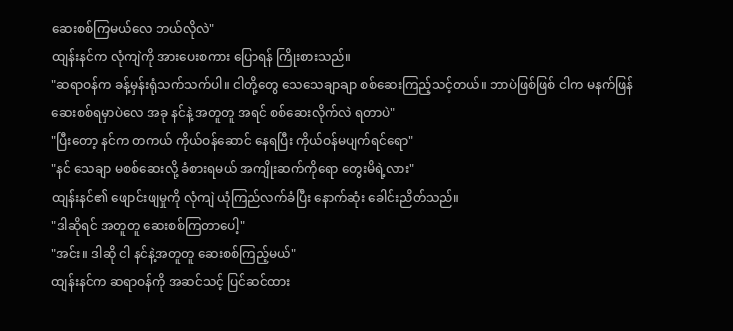ဆေးစစ်ကြမယ်လေ ဘယ်လိုလဲ"
ထျန်းနင်က လုံကျဲကို အားပေးစကား ပြောရန် ကြိုးစားသည်။
"ဆရာဝန်က ခန့်မှန်းရုံသက်သက်ပါ။ ငါတို့တွေ သေသေချာချာ စစ်ဆေးကြည့်သင့်တယ်။ ဘာပဲဖြစ်ဖြစ် ငါက မနက်ဖြန် ဆေးစစ်ရမှာပဲလေ အခု နင်နဲ့ အတူတူ အရင် စစ်ဆေးလိုက်လဲ ရတာပဲ"
"ပြီးတော့ နင်က တကယ် ကိုယ်ဝန်ဆောင် နေရပြီး ကိုယ်ဝန်မပျက်ရင်ရော"
"နင် သေချာ မစစ်ဆေးလို့ ခံစားရမယ် အကျိုးဆက်ကိုရော တွေးမိရဲ့လား"
ထျန်းနင်၏ ဖျောင်းဖျမှုကို လုံကျဲ ယုံကြည်လက်ခံပြီး နောက်ဆုံး ခေါင်းညိတ်သည်။
"ဒါဆိုရင် အတူတူ ဆေးစစ်ကြတာပေါ့"
"အင်း။ ဒါဆို ငါ နင်နဲ့အတူတူ ဆေးစစ်ကြည့်မယ်"
ထျန်းနင်က ဆရာဝန်ကို အဆင်သင့် ပြင်ဆင်ထား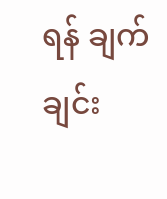ရန် ချက်ချင်း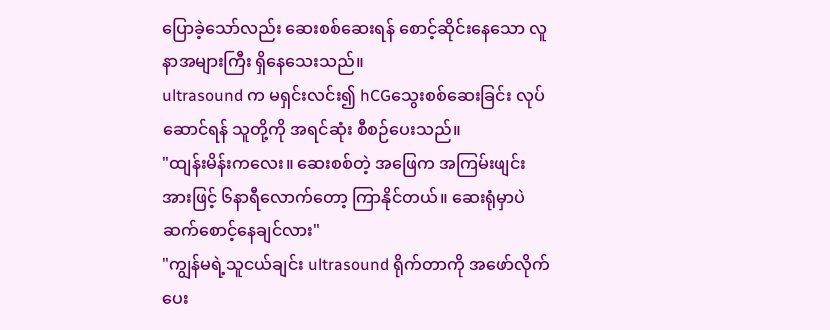ပြောခဲ့သော်လည်း ဆေးစစ်ဆေးရန် စောင့်ဆိုင်းနေသော လူနာအများကြီး ရှိနေသေးသည်။
ultrasound က မရှင်းလင်း၍ hCGသွေးစစ်ဆေးခြင်း လုပ်ဆောင်ရန် သူတို့ကို အရင်ဆုံး စီစဉ်ပေးသည်။
"ထျန်းမိန်းကလေး။ ဆေးစစ်တဲ့ အဖြေက အကြမ်းဖျင်းအားဖြင့် ၆နာရီလောက်တော့ ကြာနိုင်တယ်။ ဆေးရုံမှာပဲ ဆက်စောင့်နေချင်လား"
"ကျွန်မရဲ့သူငယ်ချင်း ultrasound ရိုက်တာကို အဖော်လိုက်ပေး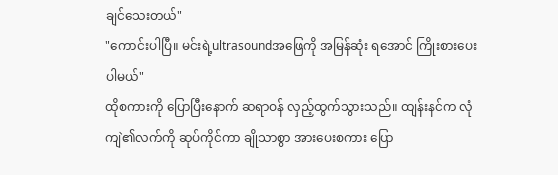ချင်သေးတယ်"
"ကောင်းပါပြီ။ မင်းရဲ့ultrasoundအဖြေကို အမြန်ဆုံး ရအောင် ကြိုးစားပေးပါမယ်"
ထိုစကားကို ပြောပြီးနောက် ဆရာဝန် လှည့်ထွက်သွားသည်။ ထျန်းနင်က လုံကျဲ၏လက်ကို ဆုပ်ကိုင်ကာ ချိုသာစွာ အားပေးစကား ပြော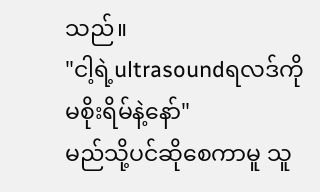သည်။
"ငါ့ရဲ့ultrasoundရလဒ်ကို မစိုးရိမ်နဲ့နော်"
မည်သို့ပင်ဆိုစေကာမူ သူ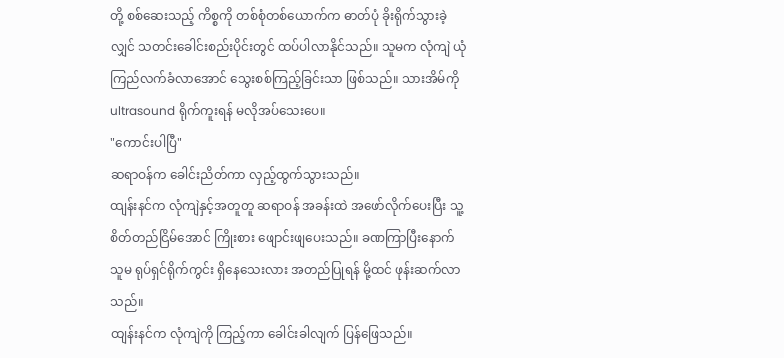တို့ စစ်ဆေးသည့် ကိစ္စကို တစ်စုံတစ်ယောက်က ဓာတ်ပုံ ခိုးရိုက်သွားခဲ့လျှင် သတင်းခေါင်းစည်းပိုင်းတွင် ထပ်ပါလာနိုင်သည်။ သူမက လုံကျဲ ယုံကြည်လက်ခံလာအောင် သွေးစစ်ကြည့်ခြင်းသာ ဖြစ်သည်။ သားအိမ်ကို ultrasound ရိုက်ကူးရန် မလိုအပ်သေးပေ။
"ကောင်းပါပြီ"
ဆရာဝန်က ခေါင်းညိတ်ကာ လှည့်ထွက်သွားသည်။
ထျန်းနင်က လုံကျဲနှင့်အတူတူ ဆရာဝန် အခန်းထဲ အဖော်လိုက်ပေးပြီး သူ့ စိတ်တည်ငြိမ်အောင် ကြိုးစား ဖျောင်းဖျပေးသည်။ ခဏကြာပြီးနောက် သူမ ရုပ်ရှင်ရိုက်ကွင်း ရှိနေသေးလား အတည်ပြုရန် မို့ထင် ဖုန်းဆက်လာသည်။
ထျန်းနင်က လုံကျဲကို ကြည့်ကာ ခေါင်းခါလျက် ပြန်ဖြေသည်။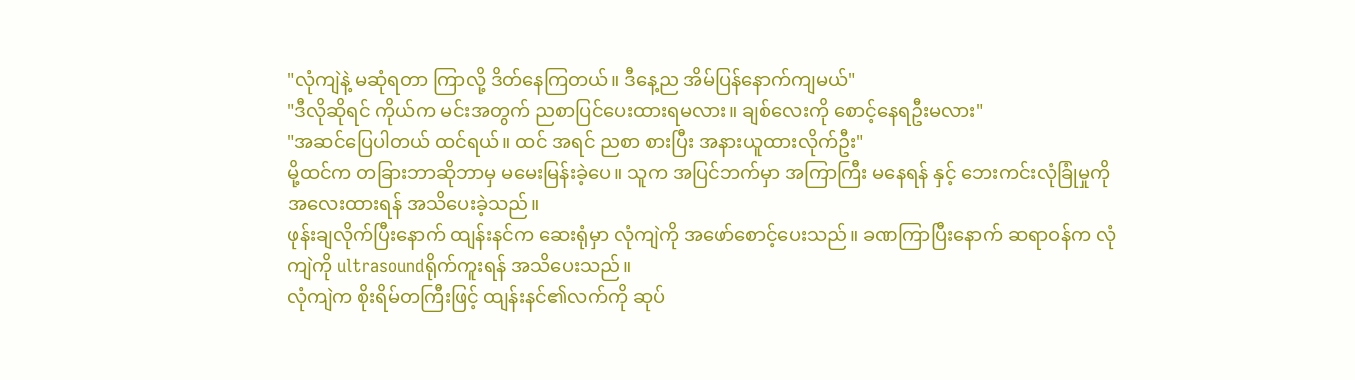"လုံကျဲနဲ့ မဆုံရတာ ကြာလို့ ဒိတ်နေကြတယ်။ ဒီနေ့ည အိမ်ပြန်နောက်ကျမယ်"
"ဒီလိုဆိုရင် ကိုယ်က မင်းအတွက် ညစာပြင်ပေးထားရမလား။ ချစ်လေးကို စောင့်နေရဦးမလား"
"အဆင်ပြေပါတယ် ထင်ရယ်။ ထင် အရင် ညစာ စားပြီး အနားယူထားလိုက်ဦး"
မို့ထင်က တခြားဘာဆိုဘာမှ မမေးမြန်းခဲ့ပေ။ သူက အပြင်ဘက်မှာ အကြာကြီး မနေရန် နှင့် ဘေးကင်းလုံခြုံမှုကို အလေးထားရန် အသိပေးခဲ့သည်။
ဖုန်းချလိုက်ပြီးနောက် ထျန်းနင်က ဆေးရုံမှာ လုံကျဲကို အဖော်စောင့်ပေးသည်။ ခဏကြာပြီးနောက် ဆရာဝန်က လုံကျဲကို ultrasoundရိုက်ကူးရန် အသိပေးသည်။
လုံကျဲက စိုးရိမ်တကြီးဖြင့် ထျန်းနင်၏လက်ကို ဆုပ်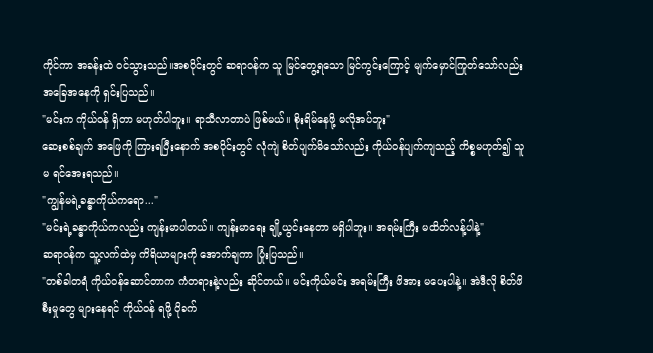ကိုင်ကာ အခန်းထဲ ဝင်သွားသည်။အစပိုင်းတွင် ဆရာဝန်က သူ မြင်တွေ့ရသော မြင်ကွင်းကြောင့် မျက်မှောင်ကြုတ်သော်လည်း အခြေအနေကို ရှင်းပြသည်။
"မင်းက ကိုယ်ဝန် ရှိတာ မဟုတ်ပါဘူး။ ရာသီလာတာပဲ ဖြစ်မယ်။ စိုးရိမ်နေဖို့ မလိုအပ်ဘူး"
ဆေးစစ်ချက် အဖြေကို ကြားရပြီးနောက် အစပိုင်းတွင် လုံကျဲ စိတ်ပျက်မိသော်လည်း ကိုယ်ဝန်ပျက်ကျသည့် ကိစ္စမဟုတ်၍ သူမ ရင်အေးရသည်။
"ကျွန်မရဲ့ခန္ဓာကိုယ်ကရော..."
"မင်းရဲ့ခန္ဓာကိုယ်ကလည်း ကျန်းမာပါတယ်။ ကျန်းမာရေး ချို့ယွင်းနေတာ မရှိပါဘူး။ အရမ်းကြီး မထိတ်လန့်ပါနဲ့"
ဆရာဝန်က သူ့လက်ထဲမှ ကိရိယာများကို အောက်ချကာ ပြုံးပြသည်။
"တစ်ခါတရံ ကိုယ်ဝန်ဆောင်တာက ကံတရားနဲ့လည်း ဆိုင်တယ်။ မင်းကိုယ်မင်း အရမ်းကြီး ဖိအား မပေးပါနဲ့။ အဲဒီလို စိတ်ဖိစီးမှုတွေ များနေရင် ကိုယ်ဝန် ရဖို့ ပိုခက်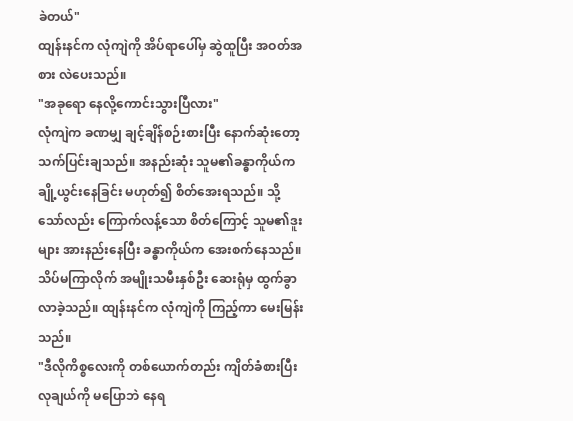ခဲတယ်"
ထျန်းနင်က လုံကျဲကို အိပ်ရာပေါ်မှ ဆွဲထူပြီး အဝတ်အစား လဲပေးသည်။
"အခုရော နေလို့ကောင်းသွားပြီလား"
လုံကျဲက ခဏမျှ ချင့်ချိန်စဉ်းစားပြီး နောက်ဆုံးတော့ သက်ပြင်းချသည်။ အနည်းဆုံး သူမ၏ခန္ဓာကိုယ်က ချို့ယွင်းနေခြင်း မဟုတ်၍ စိတ်အေးရသည်။ သို့သော်လည်း ကြောက်လန့်သော စိတ်ကြောင့် သူမ၏ဒူးများ အားနည်းနေပြီး ခန္ဓာကိုယ်က အေးစက်နေသည်။
သိပ်မကြာလိုက် အမျိုးသမီးနှစ်ဦး ဆေးရုံမှ ထွက်ခွာလာခဲ့သည်။ ထျန်းနင်က လုံကျဲကို ကြည့်ကာ မေးမြန်းသည်။
"ဒီလိုကိစ္စလေးကို တစ်ယောက်တည်း ကျိတ်ခံစားပြီး လုချယ်ကို မပြောဘဲ နေရ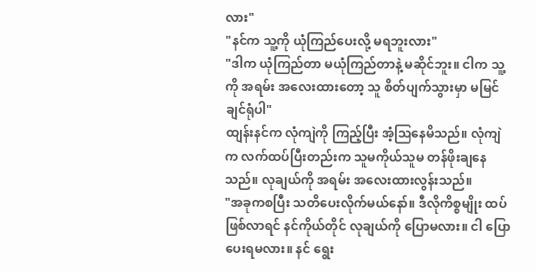လား"
"နင်က သူ့ကို ယုံကြည်ပေးလို့ မရဘူးလား"
"ဒါက ယုံကြည်တာ မယုံကြည်တာနဲ့ မဆိုင်ဘူး။ ငါက သူ့ကို အရမ်း အလေးထားတော့ သူ စိတ်ပျက်သွားမှာ မမြင်ချင်ရုံပါ"
ထျန်းနင်က လုံကျဲကို ကြည့်ပြီး အံ့ဩနေမိသည်။ လုံကျဲက လက်ထပ်ပြီးတည်းက သူမကိုယ်သူမ တန်ဖိုးချနေသည်။ လုချယ်ကို အရမ်း အလေးထားလွန်းသည်။
"အခုကစပြီး သတိပေးလိုက်မယ်နော်။ ဒီလိုကိစ္စမျိုး ထပ်ဖြစ်လာရင် နင်ကိုယ်တိုင် လုချယ်ကို ပြောမလား။ ငါ ပြောပေးရမလား။ နင် ရွေး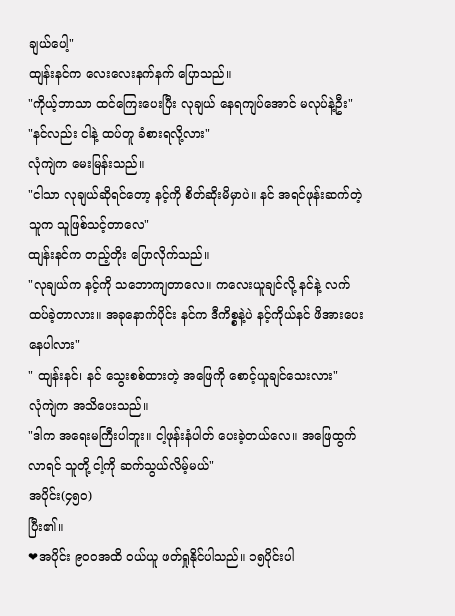ချယ်ပေါ့"
ထျန်းနင်က လေးလေးနက်နက် ပြောသည်။
"ကိုယ့်ဘာသာ ထင်ကြေးပေးပြီး လုချယ် နေရကျပ်အောင် မလုပ်နဲ့ဦး"
"နင်လည်း ငါနဲ့ ထပ်တူ ခံစားရလို့လား"
လုံကျဲက မေးမြန်းသည်။
"ငါသာ လုချယ်ဆိုရင်တော့ နင့်ကို စိတ်ဆိုးမိမှာပဲ။ နင် အရင်ဖုန်းဆက်တဲ့သူက သူဖြစ်သင့်တာလေ"
ထျန်းနင်က တည့်တိုး ပြောလိုက်သည်။
"လုချယ်က နင့်ကို သဘောကျတာလေ။ ကလေးယူချင်လို့ နင်နဲ့ လက်ထပ်ခဲ့တာလား။ အခုနောက်ပိုင်း နင်က ဒီကိစ္စနဲ့ပဲ နင့်ကိုယ်နင် ဖိအားပေးနေပါလား"
" ထျန်းနင်၊ နင် သွေးစစ်ထားတဲ့ အဖြေကို စောင့်ယူချင်သေးလား"
လုံကျဲက အသိပေးသည်။
"ဒါက အရေးမကြီးပါဘူး။ ငါ့ဖုန်းနံပါတ် ပေးခဲ့တယ်လေ။ အဖြေထွက်လာရင် သူတို့ ငါ့ကို ဆက်သွယ်လိမ့်မယ်"
အပိုင်း(၄၅၀)
ပြီး၏။
❤အပိုင်း ၉၀၀အထိ ဝယ်ယူ ဖတ်ရှုနိုင်ပါသည်။ ၁၅ပိုင်းပါ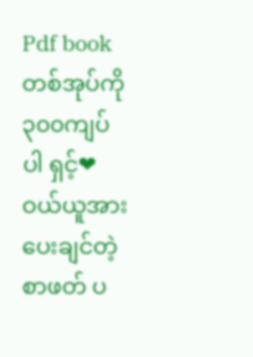Pdf bookတစ်အုပ်ကို ၃၀၀ကျပ်ပါ ရှင့်❤
ဝယ်ယူအားပေးချင်တဲ့ စာဖတ် ပ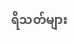ရိသတ်များ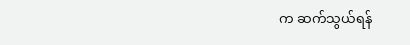က ဆက်သွယ်ရန်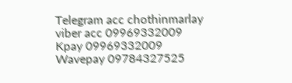Telegram acc chothinmarlay
viber acc 09969332009
Kpay 09969332009
Wavepay 09784327525